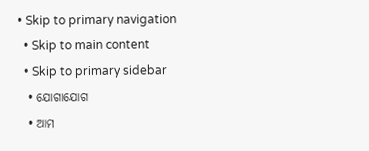• Skip to primary navigation
  • Skip to main content
  • Skip to primary sidebar
  • ଯୋଗାଯୋଗ
  • ଆମ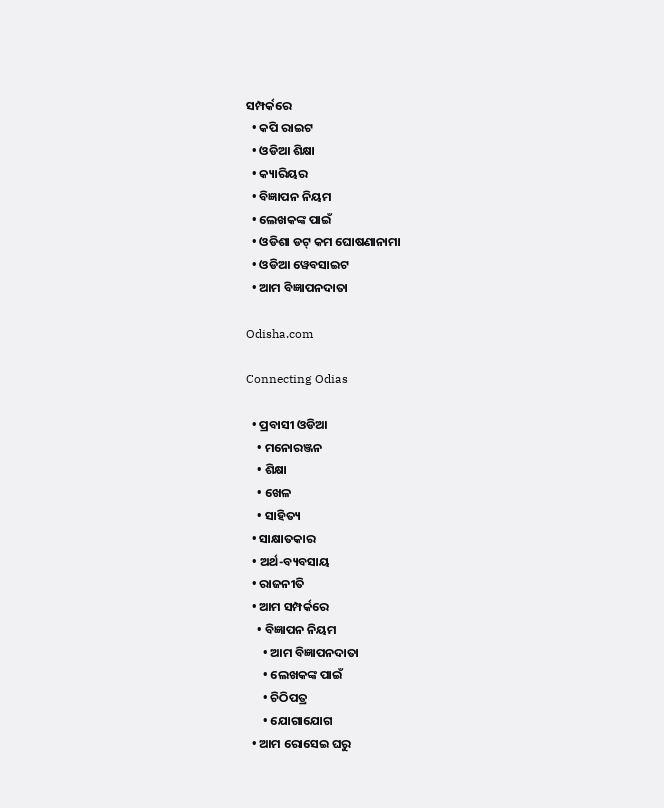ସମ୍ପର୍କରେ
  • କପି ରାଇଟ
  • ଓଡିଆ ଶିକ୍ଷା
  • କ୍ୟାରିୟର
  • ବିଜ୍ଞାପନ ନିୟମ
  • ଲେଖକଙ୍କ ପାଇଁ
  • ଓଡିଶା ଡଟ୍ କମ ଘୋଷଣାନାମା
  • ଓଡିଆ ୱେବସାଇଟ
  • ଆମ ବିଜ୍ଞାପନଦାତା

Odisha.com

Connecting Odias

  • ପ୍ରବାସୀ ଓଡିଆ
    • ମନୋରଞ୍ଜନ
    • ଶିକ୍ଷା
    • ଖେଳ
    • ସାହିତ୍ୟ
  • ସାକ୍ଷାତକାର
  • ଅର୍ଥ-ବ୍ୟବସାୟ
  • ରାଜନୀତି
  • ଆମ ସମ୍ପର୍କରେ
    • ବିଜ୍ଞାପନ ନିୟମ
      • ଆମ ବିଜ୍ଞାପନଦାତା
      • ଲେଖକଙ୍କ ପାଇଁ
      • ଚିଠିପତ୍ର
      • ଯୋଗାଯୋଗ
  • ଆମ ରୋସେଇ ଘରୁ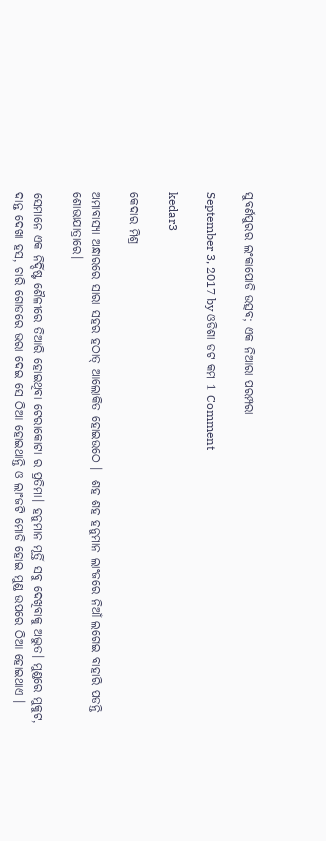ସୁବର୍ଣପୁରର ଲଂକାପୋଡି ଉତ୍ସବ; ଏକ ନିଆରା ପରମ୍ପରା

September 3, 2017 by ଓଡିଶା ଡଟ କମ 1 Comment

kedar3

କେଦାର ମିଶ୍ର

ଅମାବାସ୍ୟା ଅନ୍ଧାରରେ ସାରା ସହର ହଠାତ୍ ଆଲୋକିତ ହୋଇଉଠେ ।  ଶହ ଶହ ହନୁମାନ ଲାଂଜରେ ନିଆଁ ଲଗେଇ ବାହାରି ପଡନ୍ତି ଶୋଭାଯାତ୍ରାରେ।

ସେମାନେ ଏକ ନିର୍ଦ୍ଦିଷ୍ଟ ଶୈଳୀରେ ତିଆରି ହୋଇଥିବା ଟେରାକୋଟା ର ପ୍ରତିମା। ହନୁମାନ ମୂର୍ତ୍ତି ସବୁ ଦେଖିବାକୁ ଅଦ୍ଭୁତ। ମୁଣ୍ଡରେ ମୁକୁଟ, ଦାନ୍ତ ଦେଖା ହସ, ଚାରି ଗୋଡରେ ଭରା ଦେଇ ସେ ଠିଆ ହୋଇଥାନ୍ତି ଓ ଲାଂଜଟି ମୋଡି ହୋଇ ମୁଣ୍ଡ ଉପରେ ଠିଆ ହୋଇଥାଏ ।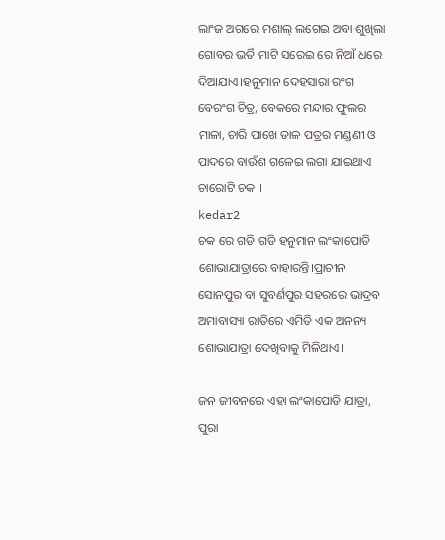ଲାଂଜ ଅଗରେ ମଶାଲ୍ ଲଗେଇ ଅବା ଶୁଖିଲା ଗୋବର ଭର୍ତି ମାଟି ସରେଇ ରେ ନିଆଁ ଧରେ ଦିଆଯାଏ।ହନୁମାନ ଦେହସାରା ରଂଗ ବେରଂଗ ଚିତ୍ର, ବେକରେ ମନ୍ଦାର ଫୁଲର ମାଳା, ଚାରି ପାଖେ ଡାଳ ପତ୍ରର ମଣ୍ଡଣୀ ଓ ପାଦରେ ବାଉଁଶ ଗଳେଇ ଲଗା ଯାଇଥାଏ ଚାରୋଟି ଚକ ।
kedar2
ଚକ ରେ ଗଡି ଗଡି ହନୁମାନ ଲଂକାପୋଡି ଶୋଭାଯାତ୍ରାରେ ବାହାରନ୍ତି।ପ୍ରାଚୀନ ସୋନପୁର ବା ସୁବର୍ଣପୁର ସହରରେ ଭାଦ୍ରବ ଅମାବାସ୍ୟା ରାତିରେ ଏମିତି ଏକ ଅନନ୍ୟ ଶୋଭାଯାତ୍ରା ଦେଖିବାକୁ ମିଳିଥାଏ।

ଜନ ଜୀବନରେ ଏହା ଲଂକାପୋଡି ଯାତ୍ରା, ପୁରା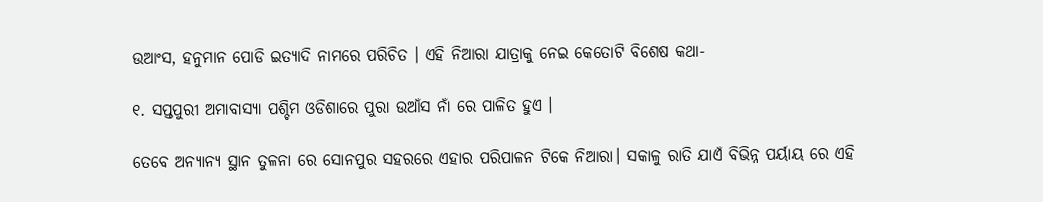ଉଆଂସ, ହନୁମାନ ପୋଡି ଇତ୍ୟାଦି ନାମରେ ପରିଚିତ । ଏହି ନିଆରା ଯାତ୍ରାକୁ ନେଇ କେତୋଟି ବିଶେଷ କଥା-

୧. ସପ୍ତପୁରୀ ଅମାବାସ୍ୟା ପଶ୍ଚିମ ଓଡିଶାରେ ପୁରା ଉଆଁସ ନାଁ ରେ ପାଳିତ ହୁଏ ।

ତେବେ ଅନ୍ୟାନ୍ୟ ସ୍ଥାନ ତୁଳନା ରେ ସୋନପୁର ସହରରେ ଏହାର ପରିପାଳନ ଟିକେ ନିଆରା। ସକାଳୁ ରାତି ଯାଏଁ ବିଭିନ୍ନ ପର୍ୟାୟ ରେ ଏହି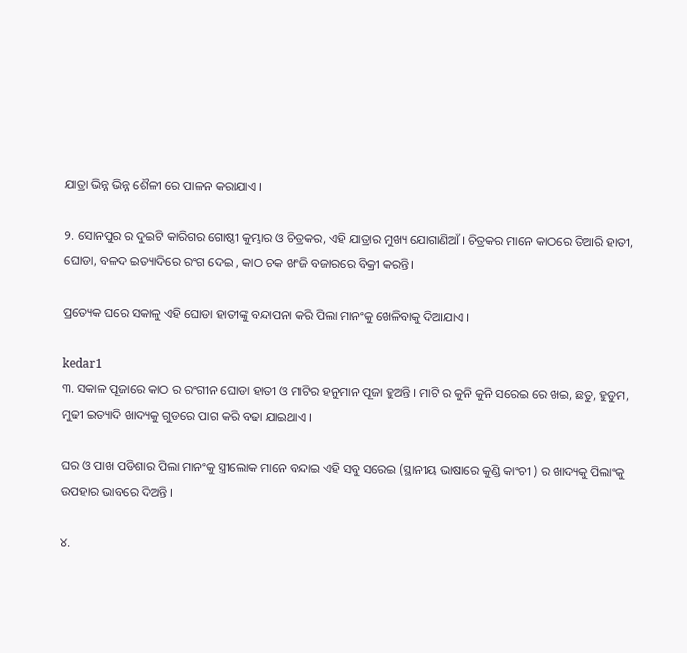ଯାତ୍ରା ଭିନ୍ନ ଭିନ୍ନ ଶୈଳୀ ରେ ପାଳନ କରାଯାଏ ।

୨. ସୋନପୁର ର ଦୁଇଟି କାରିଗର ଗୋଷ୍ଠୀ କୁମ୍ଭାର ଓ ଚିତ୍ରକର, ଏହି ଯାତ୍ରାର ମୁଖ୍ୟ ଯୋଗାଣିଆଁ । ଚିତ୍ରକର ମାନେ କାଠରେ ତିଆରି ହାତୀ, ଘୋଡା, ବଳଦ ଇତ୍ୟାଦିରେ ରଂଗ ଦେଇ , କାଠ ଚକ ଖଂଜି ବଜାରରେ ବିକ୍ରୀ କରନ୍ତି।

ପ୍ରତ୍ୟେକ ଘରେ ସକାଳୁ ଏହି ଘୋଡା ହାତୀଙ୍କୁ ବନ୍ଦାପନା କରି ପିଲା ମାନଂକୁ ଖେଳିବାକୁ ଦିଆଯାଏ ।

kedar1
୩. ସକାଳ ପୂଜାରେ କାଠ ର ରଂଗୀନ ଘୋଡା ହାତୀ ଓ ମାଟିର ହନୁମାନ ପୂଜା ହୁଅନ୍ତି । ମାଟି ର କୁନି କୁନି ସରେଇ ରେ ଖଇ, ଛତୁ, ହୁଡୁମ, ମୁଢୀ ଇତ୍ୟାଦି ଖାଦ୍ୟକୁ ଗୁଡରେ ପାଗ କରି ବଢା ଯାଇଥାଏ ।

ଘର ଓ ପାଖ ପଡିଶାର ପିଲା ମାନଂକୁ ସ୍ତ୍ରୀଲୋକ ମାନେ ବନ୍ଦାଇ ଏହି ସବୁ ସରେଇ (ସ୍ଥାନୀୟ ଭାଷାରେ କୁଣ୍ଡି କାଂଚୀ ) ର ଖାଦ୍ୟକୁ ପିଲାଂକୁ ଉପହାର ଭାବରେ ଦିଅନ୍ତି ।

୪.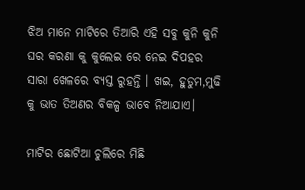ଝିଅ ମାନେ ମାଟିରେ ତିଆରି ଏହି ସବୁ କୁନି କୁନି ଘର କରଣା କୁ କୁଲେଇ ରେ ନେଇ ଦିପହର ସାରା ଖେଳରେ ବ୍ୟସ୍ତ ରୁହନ୍ତି । ଖଇ, ହୁଡୁମ,ମୁଢି କୁ ଭାତ ତିଅଣର ବିକଳ୍ପ ଭାବେ ନିଆଯାଏ।

ମାଟିର ଛୋଟିଆ ଚୁଲିରେ ମିଛି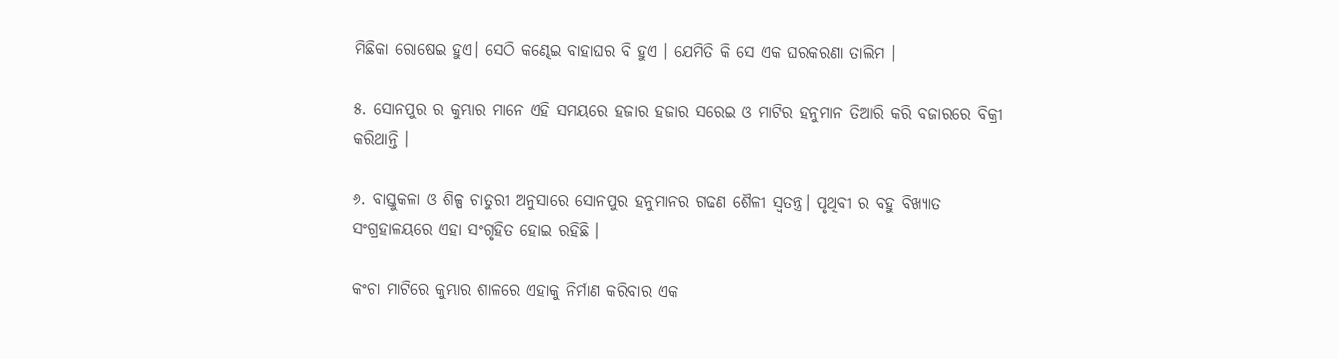ମିଛିକା ରୋଷେଇ ହୁଏ। ସେଠି କଣ୍ଢେଇ ବାହାଘର ବି ହୁଏ । ଯେମିତି କି ସେ ଏକ ଘରକରଣା ତାଲିମ ।

୫. ସୋନପୁର ର କୁମ୍ଭାର ମାନେ ଏହି ସମୟରେ ହଜାର ହଜାର ସରେଇ ଓ ମାଟିର ହନୁମାନ ତିଆରି କରି ବଜାରରେ ବିକ୍ରୀ କରିଥାନ୍ତି ।

୬. ବାସ୍ତୁକଳା ଓ ଶିଳ୍ପ ଚାତୁରୀ ଅନୁସାରେ ସୋନପୁର ହନୁମାନର ଗଢଣ ଶୈଳୀ ସ୍ବତନ୍ତ୍ର। ପୃଥିବୀ ର ବହୁ ବିଖ୍ୟାତ ସଂଗ୍ରହାଳୟରେ ଏହା ସଂଗୃହିତ ହୋଇ ରହିଛି ।

କଂଚା ମାଟିରେ କୁମ୍ଭାର ଶାଳରେ ଏହାକୁ ନିର୍ମାଣ କରିବାର ଏକ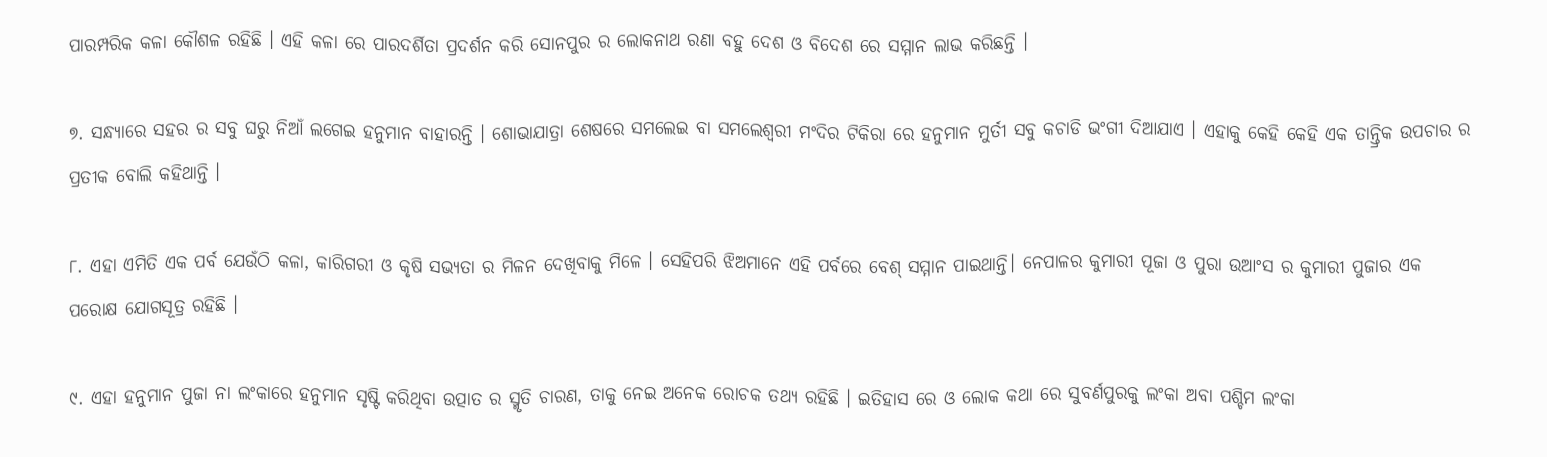ପାରମ୍ପରିକ କଳା କୌଶଳ ରହିଛି । ଏହି କଳା ରେ ପାରଦର୍ଶିତା ପ୍ରଦର୍ଶନ କରି ସୋନପୁର ର ଲୋକନାଥ ରଣା ବହୁ ଦେଶ ଓ ବିଦେଶ ରେ ସମ୍ମାନ ଲାଭ କରିଛନ୍ତି ।

୭. ସନ୍ଧ୍ୟାରେ ସହର ର ସବୁ ଘରୁ ନିଆଁ ଲଗେଇ ହନୁମାନ ବାହାରନ୍ତି । ଶୋଭାଯାତ୍ରା ଶେଷରେ ସମଲେଇ ବା ସମଲେଶ୍ବରୀ ମଂଦିର ଟିକିରା ରେ ହନୁମାନ ମୁର୍ତୀ ସବୁ କଚାଡି ଭଂଗୀ ଦିଆଯାଏ । ଏହାକୁ କେହି କେହି ଏକ ତାନ୍ତ୍ରିକ ଉପଚାର ର ପ୍ରତୀକ ବୋଲି କହିଥାନ୍ତି ।

୮. ଏହା ଏମିତି ଏକ ପର୍ବ ଯେଉଁଠି କଳା, କାରିଗରୀ ଓ କୃଷି ସଭ୍ୟତା ର ମିଳନ ଦେଖିବାକୁ ମିଳେ । ସେହିପରି ଝିଅମାନେ ଏହି ପର୍ବରେ ବେଶ୍ ସମ୍ମାନ ପାଇଥାନ୍ତି। ନେପାଳର କୁମାରୀ ପୂଜା ଓ ପୁରା ଉଆଂସ ର କୁମାରୀ ପୁଜାର ଏକ ପରୋକ୍ଷ ଯୋଗସୂତ୍ର ରହିଛି ।

୯. ଏହା ହନୁମାନ ପୁଜା ନା ଲଂକାରେ ହନୁମାନ ସୃଷ୍ଟି କରିଥିବା ଉତ୍ପାତ ର ସ୍ମୃତି ଚାରଣ, ତାକୁ ନେଇ ଅନେକ ରୋଚକ ତଥ୍ୟ ରହିଛି । ଇତିହାସ ରେ ଓ ଲୋକ କଥା ରେ ସୁବର୍ଣପୁରକୁ ଲଂକା ଅବା ପଶ୍ଚିମ ଲଂକା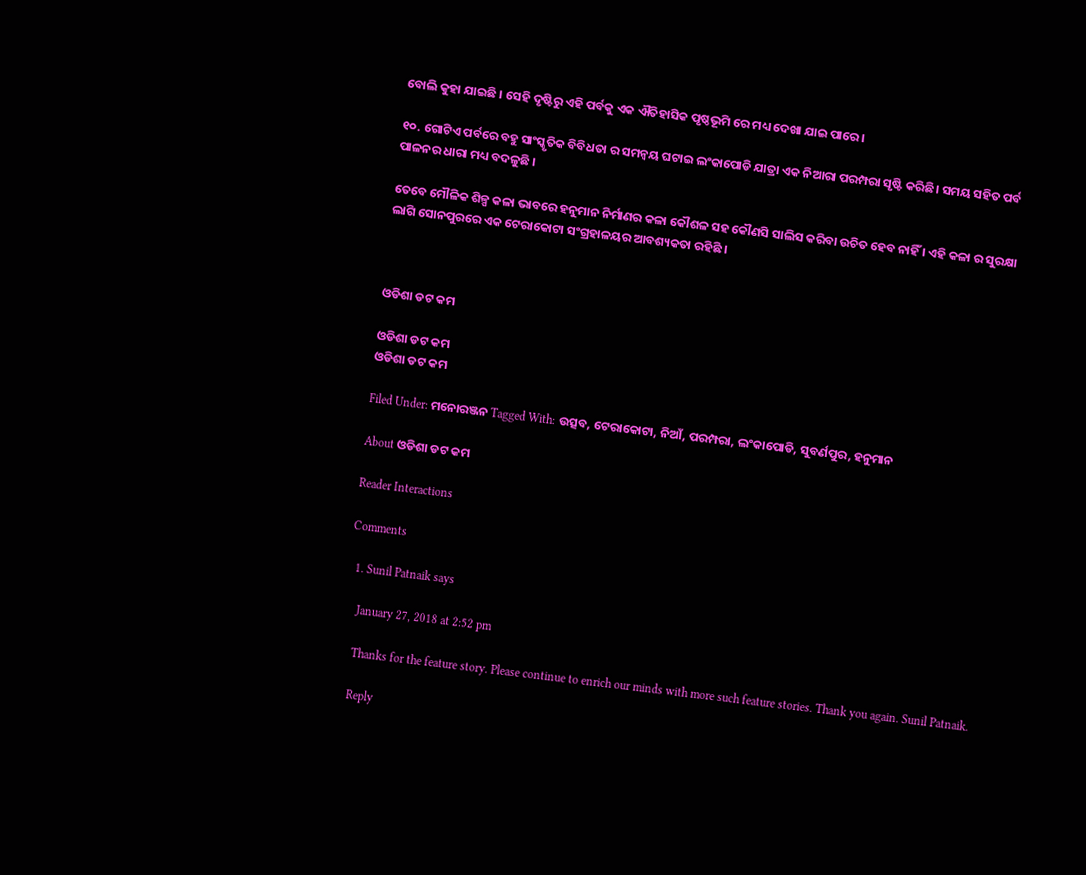ବୋଲି କୁହା ଯାଇଛି । ସେହି ଦୃଷ୍ଟିରୁ ଏହି ପର୍ବକୁ ଏକ ଐତିହାସିକ ପୃଷ୍ଠଭୂମି ରେ ମଧ୍ୟ ଦେଖା ଯାଇ ପାରେ।

୧୦. ଗୋଟିଏ ପର୍ବରେ ବହୁ ସାଂସ୍କୃତିକ ବିବିଧତା ର ସମନ୍ବୟ ଘଟାଇ ଲଂକାପୋଡି ଯାତ୍ରା ଏକ ନିଆରା ପରମ୍ପରା ସୃଷ୍ଟି କରିଛି। ସମୟ ସହିତ ପର୍ବ ପାଳନର ଧାରା ମଧ୍ୟ ବଦଳୁଛି ।

ତେବେ ମୌଳିକ ଶିଳ୍ପ କଳା ଭାବରେ ହନୁମାନ ନିର୍ମାଣର କଳା କୌଶଳ ସହ କୌଣସି ସାଲିସ କରିବା ଉଚିତ ହେବ ନାହିଁ । ଏହି କଳା ର ସୁରକ୍ଷା ଲାଗି ସୋନପୁରରେ ଏକ ଟେରାକୋଟା ସଂଗ୍ରହାଳୟର ଆବଶ୍ୟକତା ରହିଛି ।



ଓଡିଶା ଡଟ କମ

ଓଡିଶା ଡଟ କମ
ଓଡିଶା ଡଟ କମ

Filed Under: ମନୋରଞ୍ଜନ Tagged With: ଉତ୍ସବ, ଟେରାକୋଟା, ନିଆଁ, ପରମ୍ପରା, ଲଂକାପୋଡି, ସୁବର୍ଣପୁର, ହନୁମାନ

About ଓଡିଶା ଡଟ କମ

Reader Interactions

Comments

  1. Sunil Patnaik says

    January 27, 2018 at 2:52 pm

    Thanks for the feature story. Please continue to enrich our minds with more such feature stories. Thank you again. Sunil Patnaik.

    Reply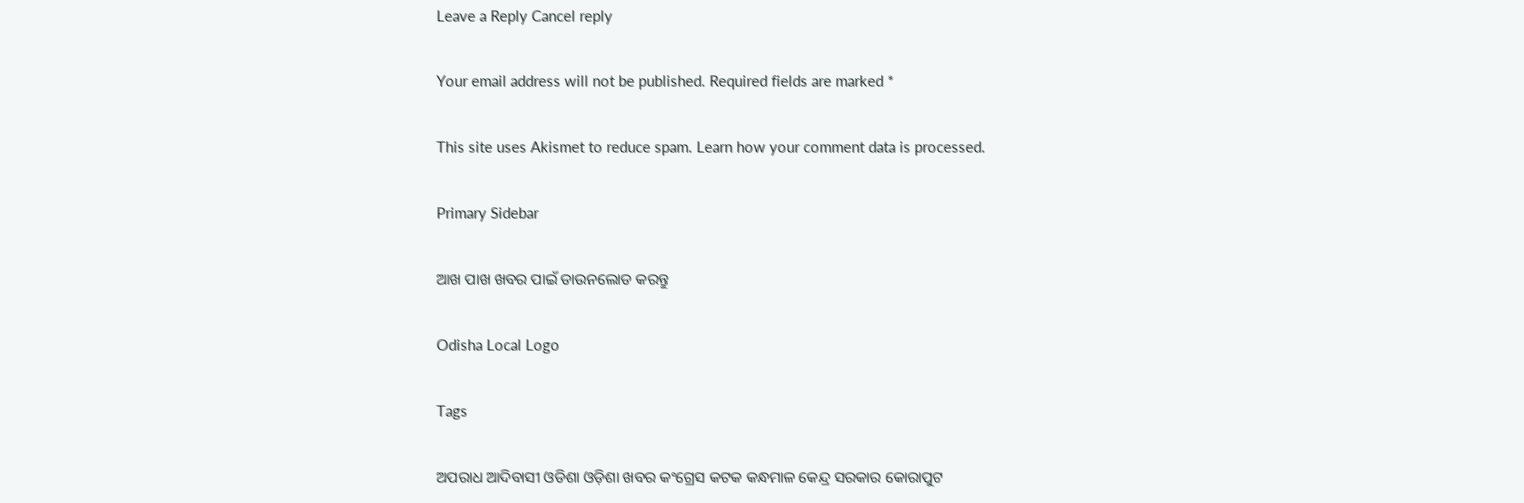Leave a Reply Cancel reply

Your email address will not be published. Required fields are marked *

This site uses Akismet to reduce spam. Learn how your comment data is processed.

Primary Sidebar

ଆଖ ପାଖ ଖବର ପାଇଁ ଡାଉନଲୋଡ କରନ୍ତୁ

Odisha Local Logo

Tags

ଅପରାଧ ଆଦିବାସୀ ଓଡିଶା ଓଡ଼ିଶା ଖବର କଂଗ୍ରେସ କଟକ କନ୍ଧମାଳ କେନ୍ଦ୍ର ସରକାର କୋରାପୁଟ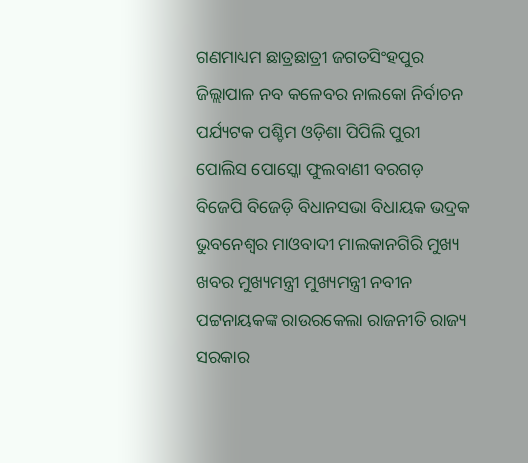ଗଣମାଧ୍ୟମ ଛାତ୍ରଛାତ୍ରୀ ଜଗତସିଂହପୁର ଜିଲ୍ଲାପାଳ ନବ କଳେବର ନାଲକୋ ନିର୍ବାଚନ ପର୍ଯ୍ୟଟକ ପଶ୍ଚିମ ଓଡ଼ିଶା ପିପିଲି ପୁରୀ ପୋଲିସ ପୋସ୍କୋ ଫୁଲବାଣୀ ବରଗଡ଼ ବିଜେପି ବିଜେଡ଼ି ବିଧାନସଭା ବିଧାୟକ ଭଦ୍ରକ ଭୁବନେଶ୍ୱର ମାଓବାଦୀ ମାଲକାନଗିରି ମୁଖ୍ୟ ଖବର ମୁଖ୍ୟମନ୍ତ୍ରୀ ମୁଖ୍ୟମନ୍ତ୍ରୀ ନବୀନ ପଟ୍ଟନାୟକଙ୍କ ରାଉରକେଲା ରାଜନୀତି ରାଜ୍ୟ ସରକାର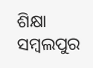ଶିକ୍ଷା ସମ୍ବଲପୁର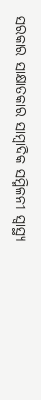ସରକାର ସାକ୍ଷାତକାର ସାମ୍ବାଦିକ ସମ୍ମିଳନୀ ସ୍ୱାସ୍ଥ୍ୟ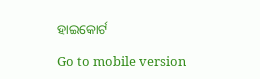ହାଇକୋର୍ଟ

Go to mobile version